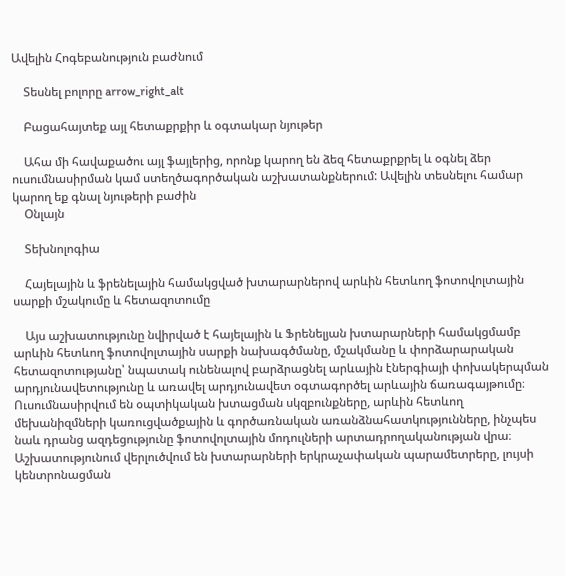Ավելին Հոգեբանություն բաժնում

    Տեսնել բոլորը arrow_right_alt

    Բացահայտեք այլ հետաքրքիր և օգտակար նյութեր

    Ահա մի հավաքածու այլ ֆայլերից, որոնք կարող են ձեզ հետաքրքրել և օգնել ձեր ուսումնասիրման կամ ստեղծագործական աշխատանքներում: Ավելին տեսնելու համար կարող եք գնալ նյութերի բաժին
    Օնլայն

    Տեխնոլոգիա

    Հայելային և ֆրենելային համակցված խտարարներով արևին հետևող ֆոտովոլտային սարքի մշակումը և հետազոտումը

    Այս աշխատությունը նվիրված է հայելային և Ֆրենելյան խտարարների համակցմամբ արևին հետևող ֆոտովոլտային սարքի նախագծմանը, մշակմանը և փորձարարական հետազոտությանը՝ նպատակ ունենալով բարձրացնել արևային էներգիայի փոխակերպման արդյունավետությունը և առավել արդյունավետ օգտագործել արևային ճառագայթումը։ Ուսումնասիրվում են օպտիկական խտացման սկզբունքները, արևին հետևող մեխանիզմների կառուցվածքային և գործառնական առանձնահատկությունները, ինչպես նաև դրանց ազդեցությունը ֆոտովոլտային մոդուլների արտադրողականության վրա։ Աշխատությունում վերլուծվում են խտարարների երկրաչափական պարամետրերը, լույսի կենտրոնացման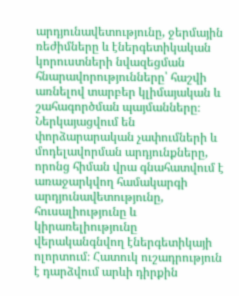արդյունավետությունը, ջերմային ռեժիմները և էներգետիկական կորուստների նվազեցման հնարավորությունները՝ հաշվի առնելով տարբեր կլիմայական և շահագործման պայմանները։ Ներկայացվում են փորձարարական չափումների և մոդելավորման արդյունքները, որոնց հիման վրա գնահատվում է առաջարկվող համակարգի արդյունավետությունը, հուսալիությունը և կիրառելիությունը վերականգնվող էներգետիկայի ոլորտում։ Հատուկ ուշադրություն է դարձվում արևի դիրքին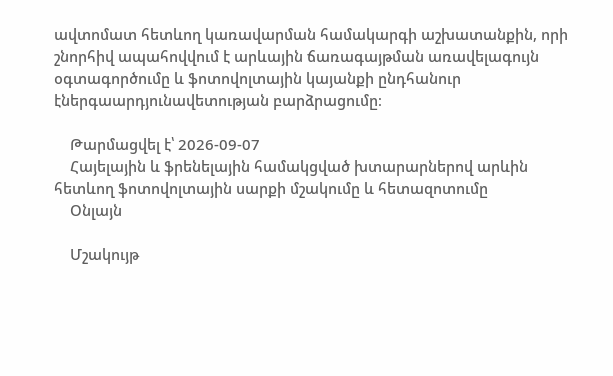ավտոմատ հետևող կառավարման համակարգի աշխատանքին, որի շնորհիվ ապահովվում է արևային ճառագայթման առավելագույն օգտագործումը և ֆոտովոլտային կայանքի ընդհանուր էներգաարդյունավետության բարձրացումը։

    Թարմացվել է՝ 2026-09-07
    Հայելային և ֆրենելային համակցված խտարարներով արևին հետևող ֆոտովոլտային սարքի մշակումը և հետազոտումը
    Օնլայն

    Մշակույթ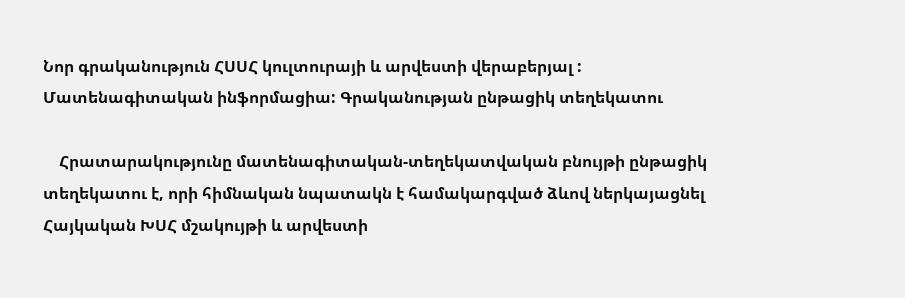Նոր գրականություն ՀՍՍՀ կուլտուրայի և արվեստի վերաբերյալ : Մատենագիտական ինֆորմացիա: Գրականության ընթացիկ տեղեկատու

    Հրատարակությունը մատենագիտական-տեղեկատվական բնույթի ընթացիկ տեղեկատու է, որի հիմնական նպատակն է համակարգված ձևով ներկայացնել Հայկական ԽՍՀ մշակույթի և արվեստի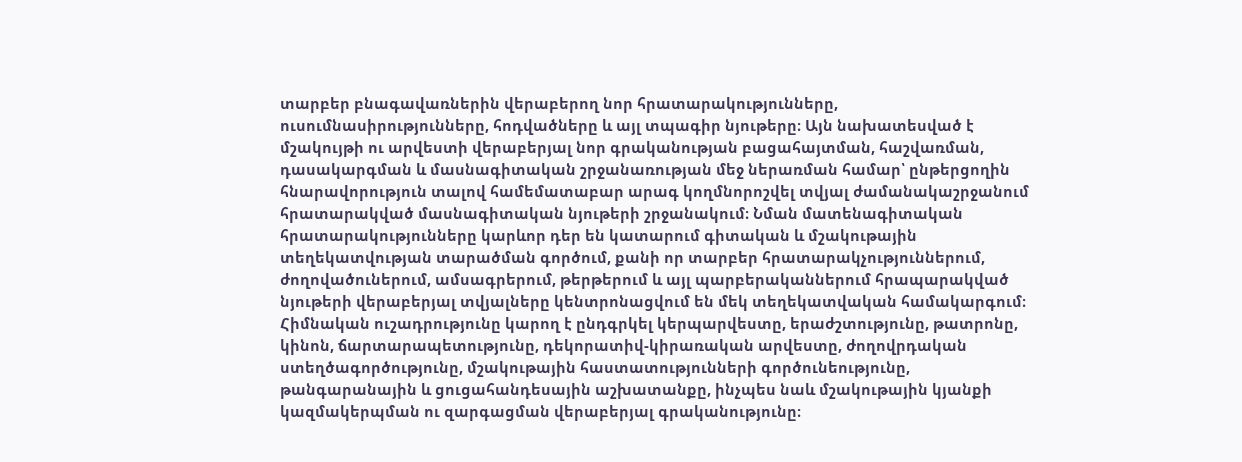տարբեր բնագավառներին վերաբերող նոր հրատարակությունները, ուսումնասիրությունները, հոդվածները և այլ տպագիր նյութերը։ Այն նախատեսված է մշակույթի ու արվեստի վերաբերյալ նոր գրականության բացահայտման, հաշվառման, դասակարգման և մասնագիտական շրջանառության մեջ ներառման համար՝ ընթերցողին հնարավորություն տալով համեմատաբար արագ կողմնորոշվել տվյալ ժամանակաշրջանում հրատարակված մասնագիտական նյութերի շրջանակում։ Նման մատենագիտական հրատարակությունները կարևոր դեր են կատարում գիտական և մշակութային տեղեկատվության տարածման գործում, քանի որ տարբեր հրատարակչություններում, ժողովածուներում, ամսագրերում, թերթերում և այլ պարբերականներում հրապարակված նյութերի վերաբերյալ տվյալները կենտրոնացվում են մեկ տեղեկատվական համակարգում։ Հիմնական ուշադրությունը կարող է ընդգրկել կերպարվեստը, երաժշտությունը, թատրոնը, կինոն, ճարտարապետությունը, դեկորատիվ-կիրառական արվեստը, ժողովրդական ստեղծագործությունը, մշակութային հաստատությունների գործունեությունը, թանգարանային և ցուցահանդեսային աշխատանքը, ինչպես նաև մշակութային կյանքի կազմակերպման ու զարգացման վերաբերյալ գրականությունը։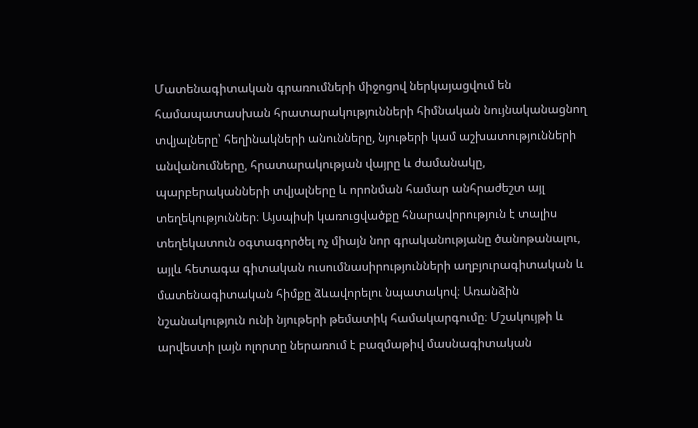Մատենագիտական գրառումների միջոցով ներկայացվում են համապատասխան հրատարակությունների հիմնական նույնականացնող տվյալները՝ հեղինակների անունները, նյութերի կամ աշխատությունների անվանումները, հրատարակության վայրը և ժամանակը, պարբերականների տվյալները և որոնման համար անհրաժեշտ այլ տեղեկություններ։ Այսպիսի կառուցվածքը հնարավորություն է տալիս տեղեկատուն օգտագործել ոչ միայն նոր գրականությանը ծանոթանալու, այլև հետագա գիտական ուսումնասիրությունների աղբյուրագիտական և մատենագիտական հիմքը ձևավորելու նպատակով։ Առանձին նշանակություն ունի նյութերի թեմատիկ համակարգումը։ Մշակույթի և արվեստի լայն ոլորտը ներառում է բազմաթիվ մասնագիտական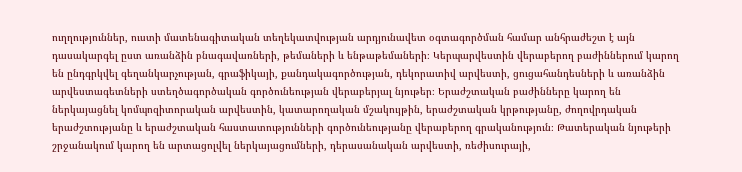ուղղություններ, ուստի մատենագիտական տեղեկատվության արդյունավետ օգտագործման համար անհրաժեշտ է այն դասակարգել ըստ առանձին բնագավառների, թեմաների և ենթաթեմաների։ Կերպարվեստին վերաբերող բաժիններում կարող են ընդգրկվել գեղանկարչության, գրաֆիկայի, քանդակագործության, դեկորատիվ արվեստի, ցուցահանդեսների և առանձին արվեստագետների ստեղծագործական գործունեության վերաբերյալ նյութեր։ Երաժշտական բաժինները կարող են ներկայացնել կոմպոզիտորական արվեստին, կատարողական մշակույթին, երաժշտական կրթությանը, ժողովրդական երաժշտությանը և երաժշտական հաստատությունների գործունեությանը վերաբերող գրականություն։ Թատերական նյութերի շրջանակում կարող են արտացոլվել ներկայացումների, դերասանական արվեստի, ռեժիսուրայի,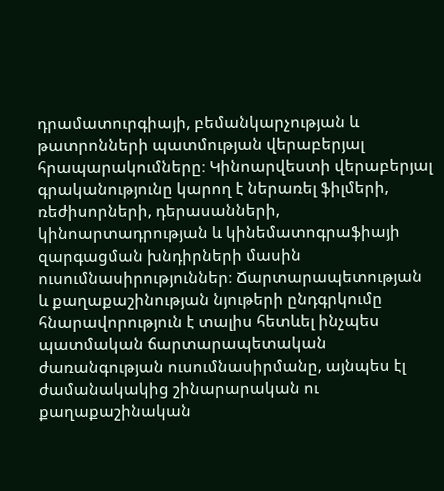դրամատուրգիայի, բեմանկարչության և թատրոնների պատմության վերաբերյալ հրապարակումները։ Կինոարվեստի վերաբերյալ գրականությունը կարող է ներառել ֆիլմերի, ռեժիսորների, դերասանների, կինոարտադրության և կինեմատոգրաֆիայի զարգացման խնդիրների մասին ուսումնասիրություններ։ Ճարտարապետության և քաղաքաշինության նյութերի ընդգրկումը հնարավորություն է տալիս հետևել ինչպես պատմական ճարտարապետական ժառանգության ուսումնասիրմանը, այնպես էլ ժամանակակից շինարարական ու քաղաքաշինական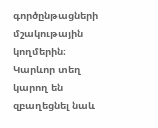գործընթացների մշակութային կողմերին։ Կարևոր տեղ կարող են զբաղեցնել նաև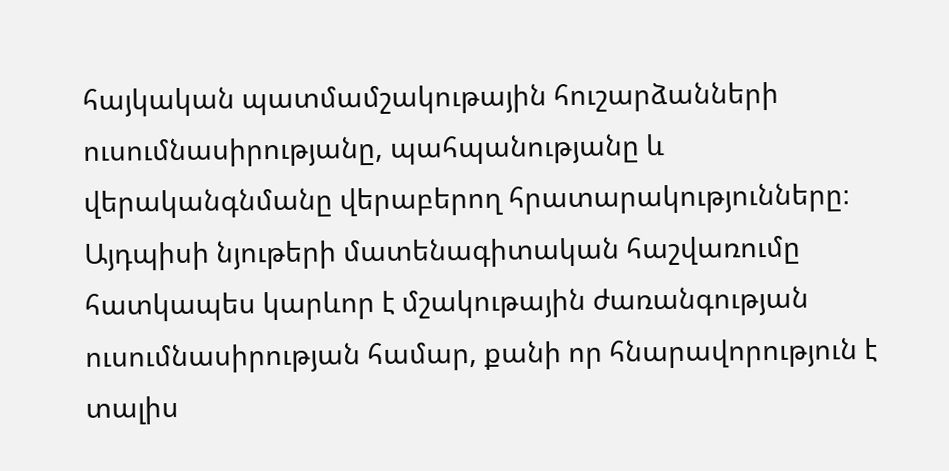հայկական պատմամշակութային հուշարձանների ուսումնասիրությանը, պահպանությանը և վերականգնմանը վերաբերող հրատարակությունները։ Այդպիսի նյութերի մատենագիտական հաշվառումը հատկապես կարևոր է մշակութային ժառանգության ուսումնասիրության համար, քանի որ հնարավորություն է տալիս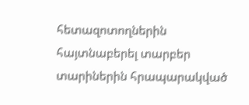հետազոտողներին հայտնաբերել տարբեր տարիներին հրապարակված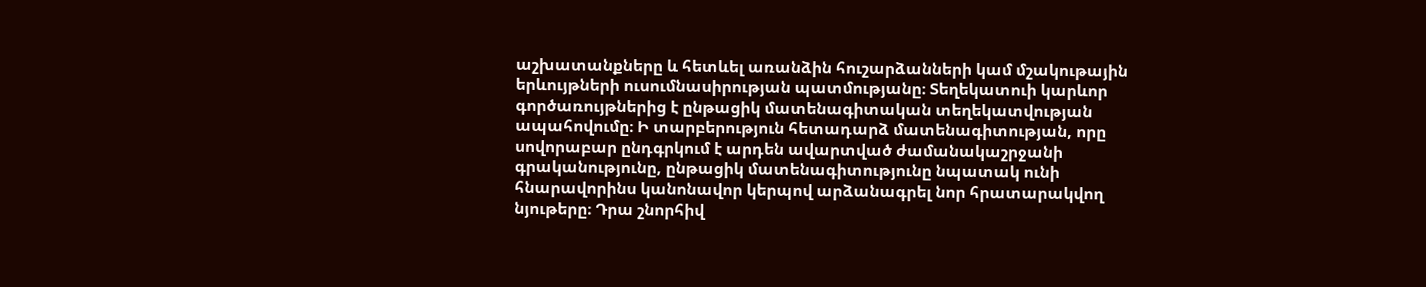աշխատանքները և հետևել առանձին հուշարձանների կամ մշակութային երևույթների ուսումնասիրության պատմությանը։ Տեղեկատուի կարևոր գործառույթներից է ընթացիկ մատենագիտական տեղեկատվության ապահովումը։ Ի տարբերություն հետադարձ մատենագիտության, որը սովորաբար ընդգրկում է արդեն ավարտված ժամանակաշրջանի գրականությունը, ընթացիկ մատենագիտությունը նպատակ ունի հնարավորինս կանոնավոր կերպով արձանագրել նոր հրատարակվող նյութերը։ Դրա շնորհիվ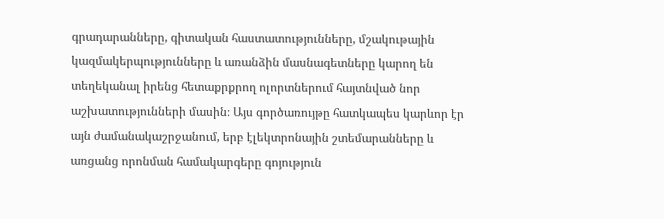գրադարանները, գիտական հաստատությունները, մշակութային կազմակերպությունները և առանձին մասնագետները կարող են տեղեկանալ իրենց հետաքրքրող ոլորտներում հայտնված նոր աշխատությունների մասին։ Այս գործառույթը հատկապես կարևոր էր այն ժամանակաշրջանում, երբ էլեկտրոնային շտեմարանները և առցանց որոնման համակարգերը գոյություն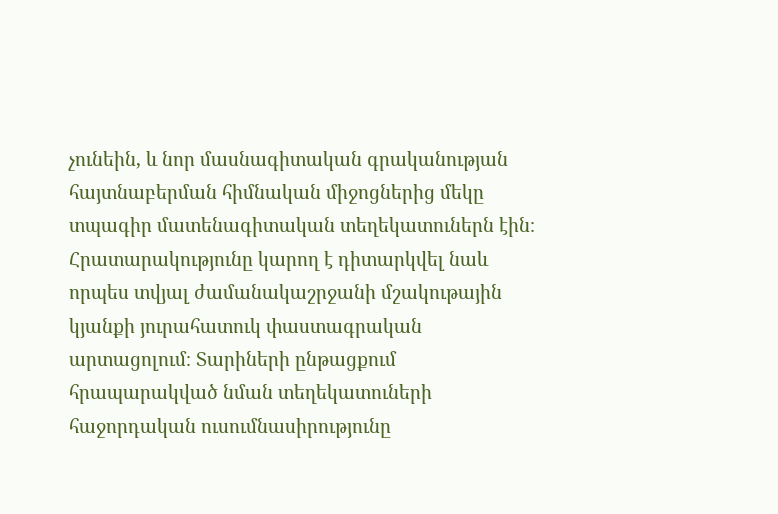չունեին, և նոր մասնագիտական գրականության հայտնաբերման հիմնական միջոցներից մեկը տպագիր մատենագիտական տեղեկատուներն էին։ Հրատարակությունը կարող է դիտարկվել նաև որպես տվյալ ժամանակաշրջանի մշակութային կյանքի յուրահատուկ փաստագրական արտացոլում։ Տարիների ընթացքում հրապարակված նման տեղեկատուների հաջորդական ուսումնասիրությունը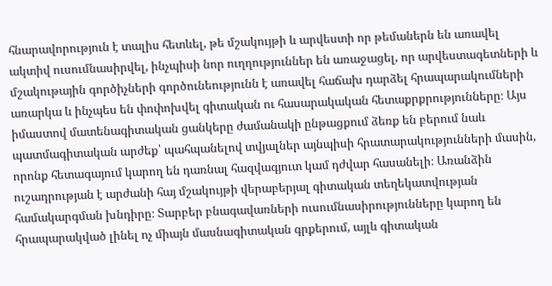հնարավորություն է տալիս հետևել, թե մշակույթի և արվեստի որ թեմաներն են առավել ակտիվ ուսումնասիրվել, ինչպիսի նոր ուղղություններ են առաջացել, որ արվեստագետների և մշակութային գործիչների գործունեությունն է առավել հաճախ դարձել հրապարակումների առարկա և ինչպես են փոփոխվել գիտական ու հասարակական հետաքրքրությունները։ Այս իմաստով մատենագիտական ցանկերը ժամանակի ընթացքում ձեռք են բերում նաև պատմագիտական արժեք՝ պահպանելով տվյալներ այնպիսի հրատարակությունների մասին, որոնք հետագայում կարող են դառնալ հազվագյուտ կամ դժվար հասանելի։ Առանձին ուշադրության է արժանի հայ մշակույթի վերաբերյալ գիտական տեղեկատվության համակարգման խնդիրը։ Տարբեր բնագավառների ուսումնասիրությունները կարող են հրապարակված լինել ոչ միայն մասնագիտական գրքերում, այլև գիտական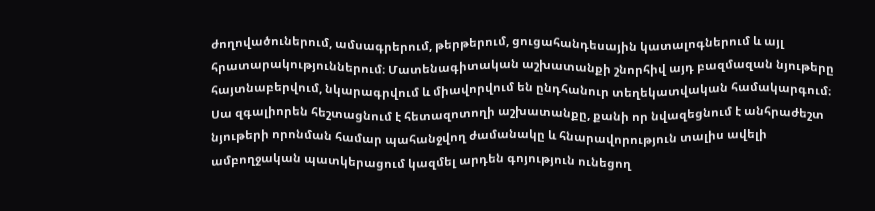ժողովածուներում, ամսագրերում, թերթերում, ցուցահանդեսային կատալոգներում և այլ հրատարակություններում։ Մատենագիտական աշխատանքի շնորհիվ այդ բազմազան նյութերը հայտնաբերվում, նկարագրվում և միավորվում են ընդհանուր տեղեկատվական համակարգում։ Սա զգալիորեն հեշտացնում է հետազոտողի աշխատանքը, քանի որ նվազեցնում է անհրաժեշտ նյութերի որոնման համար պահանջվող ժամանակը և հնարավորություն տալիս ավելի ամբողջական պատկերացում կազմել արդեն գոյություն ունեցող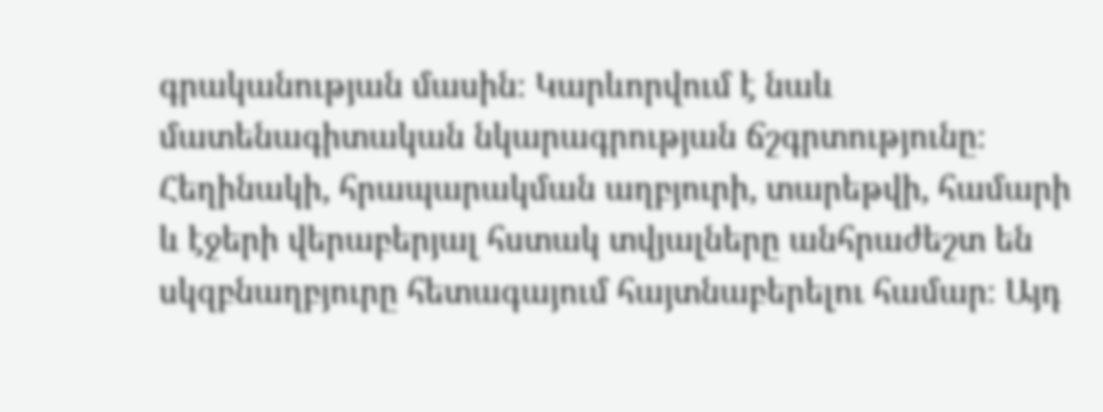գրականության մասին։ Կարևորվում է նաև մատենագիտական նկարագրության ճշգրտությունը։ Հեղինակի, հրապարակման աղբյուրի, տարեթվի, համարի և էջերի վերաբերյալ հստակ տվյալները անհրաժեշտ են սկզբնաղբյուրը հետագայում հայտնաբերելու համար։ Այդ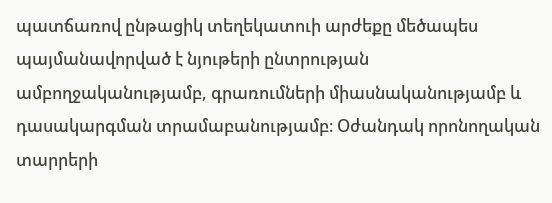պատճառով ընթացիկ տեղեկատուի արժեքը մեծապես պայմանավորված է նյութերի ընտրության ամբողջականությամբ, գրառումների միասնականությամբ և դասակարգման տրամաբանությամբ։ Օժանդակ որոնողական տարրերի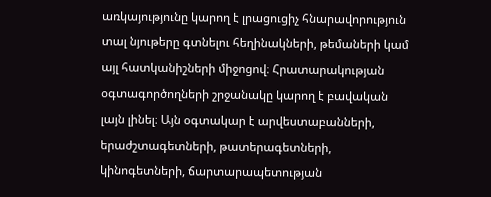առկայությունը կարող է լրացուցիչ հնարավորություն տալ նյութերը գտնելու հեղինակների, թեմաների կամ այլ հատկանիշների միջոցով։ Հրատարակության օգտագործողների շրջանակը կարող է բավական լայն լինել։ Այն օգտակար է արվեստաբանների, երաժշտագետների, թատերագետների, կինոգետների, ճարտարապետության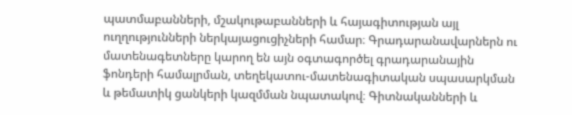պատմաբանների, մշակութաբանների և հայագիտության այլ ուղղությունների ներկայացուցիչների համար։ Գրադարանավարներն ու մատենագետները կարող են այն օգտագործել գրադարանային ֆոնդերի համալրման, տեղեկատու-մատենագիտական սպասարկման և թեմատիկ ցանկերի կազմման նպատակով։ Գիտնականների և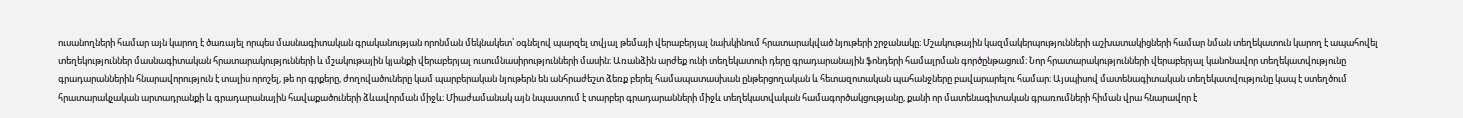ուսանողների համար այն կարող է ծառայել որպես մասնագիտական գրականության որոնման մեկնակետ՝ օգնելով պարզել տվյալ թեմայի վերաբերյալ նախկինում հրատարակված նյութերի շրջանակը։ Մշակութային կազմակերպությունների աշխատակիցների համար նման տեղեկատուն կարող է ապահովել տեղեկություններ մասնագիտական հրատարակությունների և մշակութային կյանքի վերաբերյալ ուսումնասիրությունների մասին։ Առանձին արժեք ունի տեղեկատուի դերը գրադարանային ֆոնդերի համալրման գործընթացում։ Նոր հրատարակությունների վերաբերյալ կանոնավոր տեղեկատվությունը գրադարաններին հնարավորություն է տալիս որոշել, թե որ գրքերը, ժողովածուները կամ պարբերական նյութերն են անհրաժեշտ ձեռք բերել համապատասխան ընթերցողական և հետազոտական պահանջները բավարարելու համար։ Այսպիսով մատենագիտական տեղեկատվությունը կապ է ստեղծում հրատարակչական արտադրանքի և գրադարանային հավաքածուների ձևավորման միջև։ Միաժամանակ այն նպաստում է տարբեր գրադարանների միջև տեղեկատվական համագործակցությանը, քանի որ մատենագիտական գրառումների հիման վրա հնարավոր է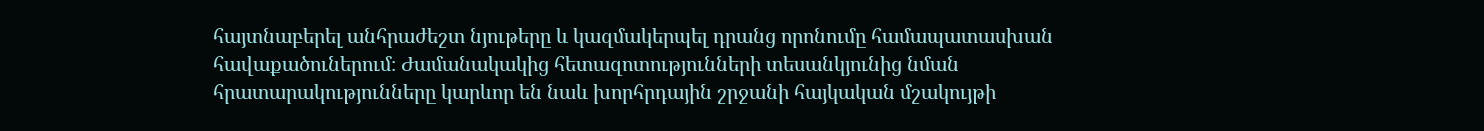հայտնաբերել անհրաժեշտ նյութերը և կազմակերպել դրանց որոնումը համապատասխան հավաքածուներում։ Ժամանակակից հետազոտությունների տեսանկյունից նման հրատարակությունները կարևոր են նաև խորհրդային շրջանի հայկական մշակույթի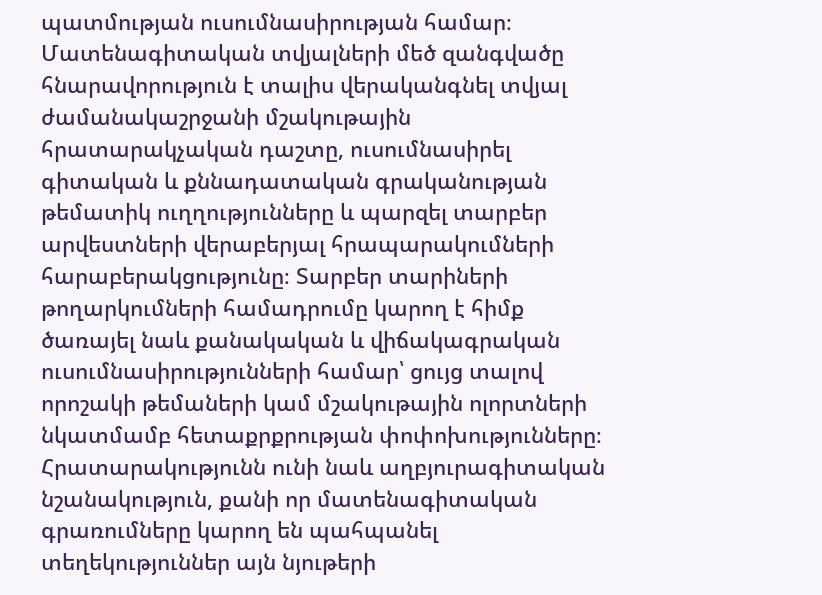պատմության ուսումնասիրության համար։ Մատենագիտական տվյալների մեծ զանգվածը հնարավորություն է տալիս վերականգնել տվյալ ժամանակաշրջանի մշակութային հրատարակչական դաշտը, ուսումնասիրել գիտական և քննադատական գրականության թեմատիկ ուղղությունները և պարզել տարբեր արվեստների վերաբերյալ հրապարակումների հարաբերակցությունը։ Տարբեր տարիների թողարկումների համադրումը կարող է հիմք ծառայել նաև քանակական և վիճակագրական ուսումնասիրությունների համար՝ ցույց տալով որոշակի թեմաների կամ մշակութային ոլորտների նկատմամբ հետաքրքրության փոփոխությունները։ Հրատարակությունն ունի նաև աղբյուրագիտական նշանակություն, քանի որ մատենագիտական գրառումները կարող են պահպանել տեղեկություններ այն նյութերի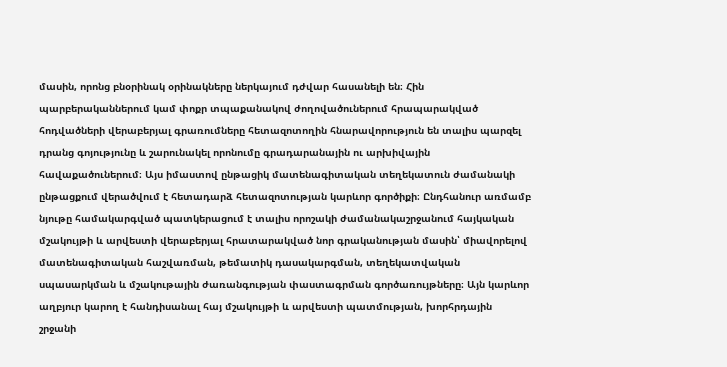մասին, որոնց բնօրինակ օրինակները ներկայում դժվար հասանելի են։ Հին պարբերականներում կամ փոքր տպաքանակով ժողովածուներում հրապարակված հոդվածների վերաբերյալ գրառումները հետազոտողին հնարավորություն են տալիս պարզել դրանց գոյությունը և շարունակել որոնումը գրադարանային ու արխիվային հավաքածուներում։ Այս իմաստով ընթացիկ մատենագիտական տեղեկատուն ժամանակի ընթացքում վերածվում է հետադարձ հետազոտության կարևոր գործիքի։ Ընդհանուր առմամբ նյութը համակարգված պատկերացում է տալիս որոշակի ժամանակաշրջանում հայկական մշակույթի և արվեստի վերաբերյալ հրատարակված նոր գրականության մասին՝ միավորելով մատենագիտական հաշվառման, թեմատիկ դասակարգման, տեղեկատվական սպասարկման և մշակութային ժառանգության փաստագրման գործառույթները։ Այն կարևոր աղբյուր կարող է հանդիսանալ հայ մշակույթի և արվեստի պատմության, խորհրդային շրջանի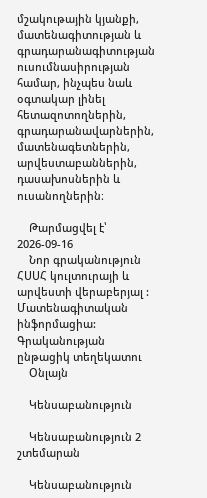մշակութային կյանքի, մատենագիտության և գրադարանագիտության ուսումնասիրության համար, ինչպես նաև օգտակար լինել հետազոտողներին, գրադարանավարներին, մատենագետներին, արվեստաբաններին, դասախոսներին և ուսանողներին։

    Թարմացվել է՝ 2026-09-16
    Նոր գրականություն ՀՍՍՀ կուլտուրայի և արվեստի վերաբերյալ : Մատենագիտական ինֆորմացիա: Գրականության ընթացիկ տեղեկատու
    Օնլայն

    Կենսաբանություն

    Կենսաբանություն 2 շտեմարան

    Կենսաբանություն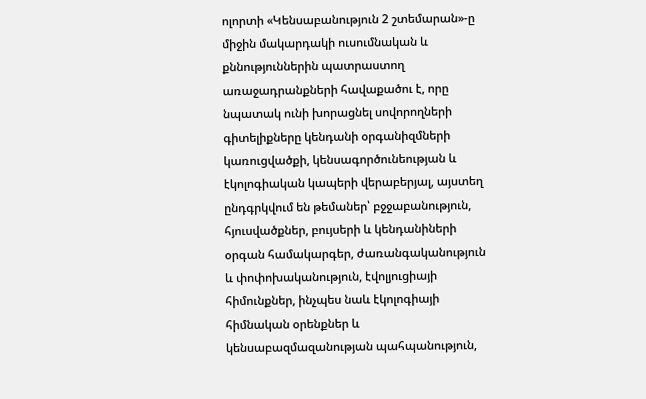ոլորտի «Կենսաբանություն 2 շտեմարան»-ը միջին մակարդակի ուսումնական և քննություններին պատրաստող առաջադրանքների հավաքածու է, որը նպատակ ունի խորացնել սովորողների գիտելիքները կենդանի օրգանիզմների կառուցվածքի, կենսագործունեության և էկոլոգիական կապերի վերաբերյալ, այստեղ ընդգրկվում են թեմաներ՝ բջջաբանություն, հյուսվածքներ, բույսերի և կենդանիների օրգան համակարգեր, ժառանգականություն և փոփոխականություն, էվոլյուցիայի հիմունքներ, ինչպես նաև էկոլոգիայի հիմնական օրենքներ և կենսաբազմազանության պահպանություն,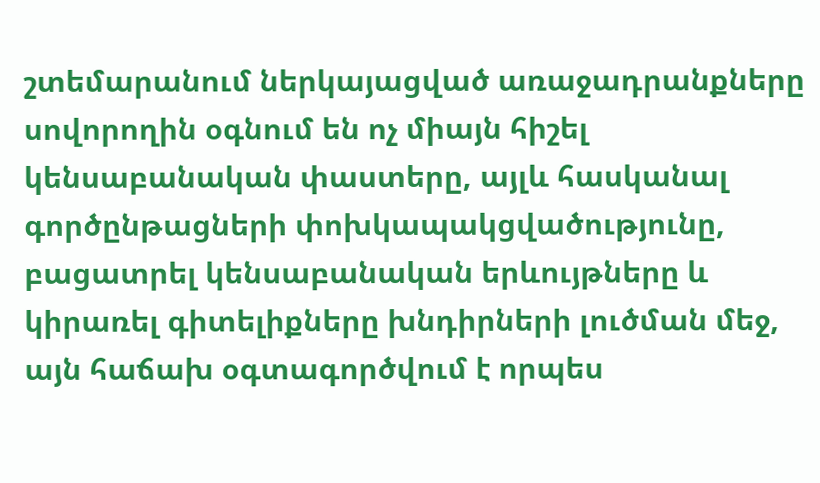շտեմարանում ներկայացված առաջադրանքները սովորողին օգնում են ոչ միայն հիշել կենսաբանական փաստերը, այլև հասկանալ գործընթացների փոխկապակցվածությունը, բացատրել կենսաբանական երևույթները և կիրառել գիտելիքները խնդիրների լուծման մեջ, այն հաճախ օգտագործվում է որպես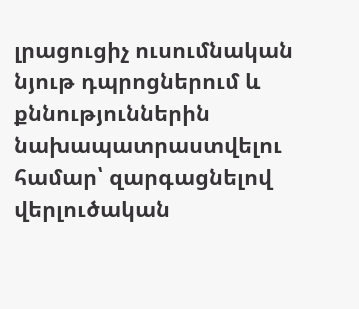լրացուցիչ ուսումնական նյութ դպրոցներում և քննություններին նախապատրաստվելու համար՝ զարգացնելով վերլուծական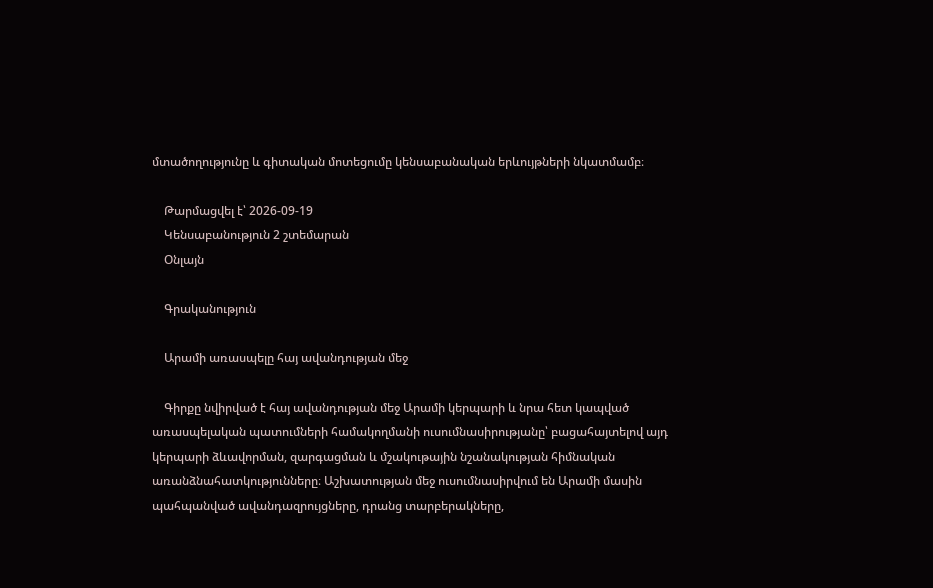մտածողությունը և գիտական մոտեցումը կենսաբանական երևույթների նկատմամբ։

    Թարմացվել է՝ 2026-09-19
    Կենսաբանություն 2 շտեմարան
    Օնլայն

    Գրականություն

    Արամի առասպելը հայ ավանդության մեջ

    Գիրքը նվիրված է հայ ավանդության մեջ Արամի կերպարի և նրա հետ կապված առասպելական պատումների համակողմանի ուսումնասիրությանը՝ բացահայտելով այդ կերպարի ձևավորման, զարգացման և մշակութային նշանակության հիմնական առանձնահատկությունները։ Աշխատության մեջ ուսումնասիրվում են Արամի մասին պահպանված ավանդազրույցները, դրանց տարբերակները,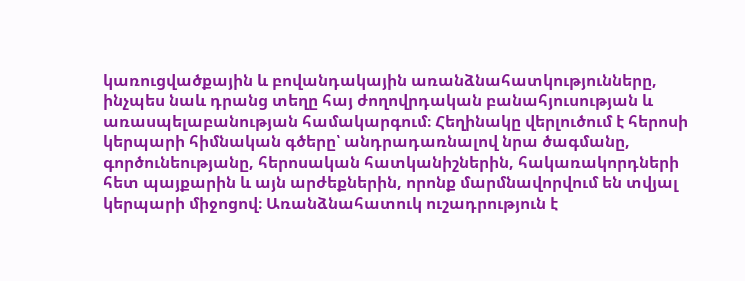կառուցվածքային և բովանդակային առանձնահատկությունները, ինչպես նաև դրանց տեղը հայ ժողովրդական բանահյուսության և առասպելաբանության համակարգում։ Հեղինակը վերլուծում է հերոսի կերպարի հիմնական գծերը՝ անդրադառնալով նրա ծագմանը, գործունեությանը, հերոսական հատկանիշներին, հակառակորդների հետ պայքարին և այն արժեքներին, որոնք մարմնավորվում են տվյալ կերպարի միջոցով։ Առանձնահատուկ ուշադրություն է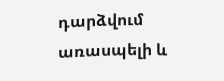դարձվում առասպելի և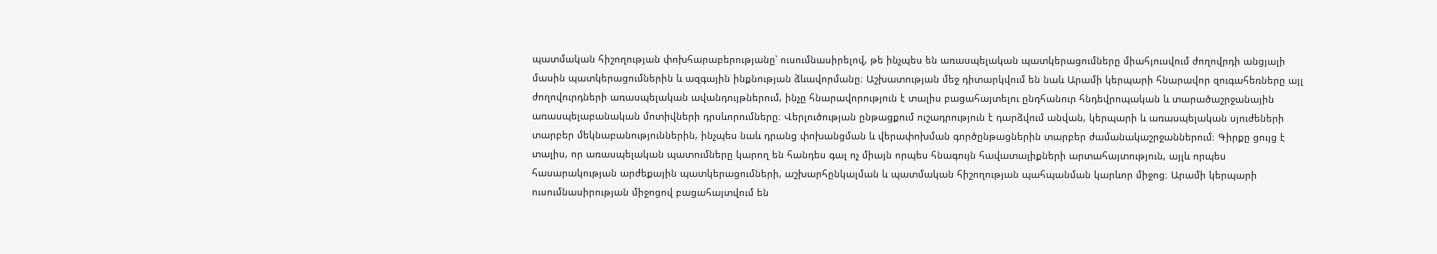պատմական հիշողության փոխհարաբերությանը՝ ուսումնասիրելով, թե ինչպես են առասպելական պատկերացումները միահյուսվում ժողովրդի անցյալի մասին պատկերացումներին և ազգային ինքնության ձևավորմանը։ Աշխատության մեջ դիտարկվում են նաև Արամի կերպարի հնարավոր զուգահեռները այլ ժողովուրդների առասպելական ավանդույթներում, ինչը հնարավորություն է տալիս բացահայտելու ընդհանուր հնդեվրոպական և տարածաշրջանային առասպելաբանական մոտիվների դրսևորումները։ Վերլուծության ընթացքում ուշադրություն է դարձվում անվան, կերպարի և առասպելական սյուժեների տարբեր մեկնաբանություններին, ինչպես նաև դրանց փոխանցման և վերափոխման գործընթացներին տարբեր ժամանակաշրջաններում։ Գիրքը ցույց է տալիս, որ առասպելական պատումները կարող են հանդես գալ ոչ միայն որպես հնագույն հավատալիքների արտահայտություն, այլև որպես հասարակության արժեքային պատկերացումների, աշխարհընկալման և պատմական հիշողության պահպանման կարևոր միջոց։ Արամի կերպարի ուսումնասիրության միջոցով բացահայտվում են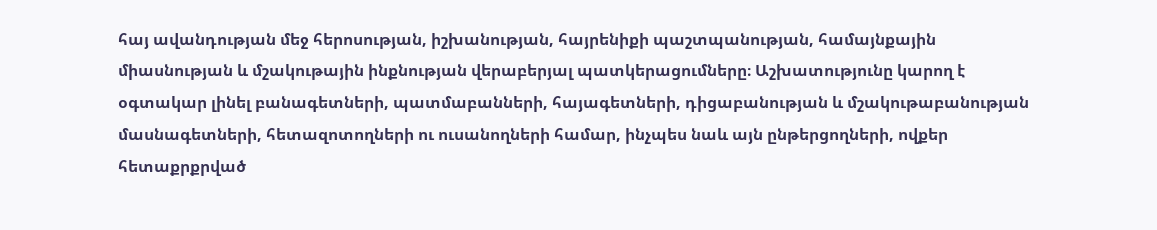հայ ավանդության մեջ հերոսության, իշխանության, հայրենիքի պաշտպանության, համայնքային միասնության և մշակութային ինքնության վերաբերյալ պատկերացումները։ Աշխատությունը կարող է օգտակար լինել բանագետների, պատմաբանների, հայագետների, դիցաբանության և մշակութաբանության մասնագետների, հետազոտողների ու ուսանողների համար, ինչպես նաև այն ընթերցողների, ովքեր հետաքրքրված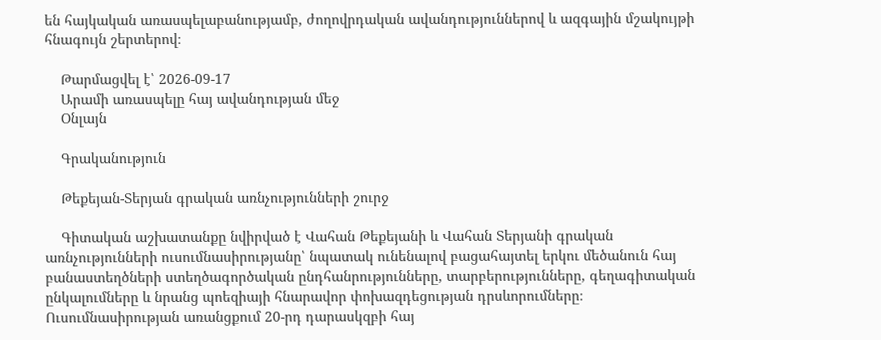են հայկական առասպելաբանությամբ, ժողովրդական ավանդություններով և ազգային մշակույթի հնագույն շերտերով։

    Թարմացվել է՝ 2026-09-17
    Արամի առասպելը հայ ավանդության մեջ
    Օնլայն

    Գրականություն

    Թեքեյան-Տերյան գրական առնչությունների շուրջ

    Գիտական աշխատանքը նվիրված է Վահան Թեքեյանի և Վահան Տերյանի գրական առնչությունների ուսումնասիրությանը՝ նպատակ ունենալով բացահայտել երկու մեծանուն հայ բանաստեղծների ստեղծագործական ընդհանրությունները, տարբերությունները, գեղագիտական ընկալումները և նրանց պոեզիայի հնարավոր փոխազդեցության դրսևորումները։ Ուսումնասիրության առանցքում 20-րդ դարասկզբի հայ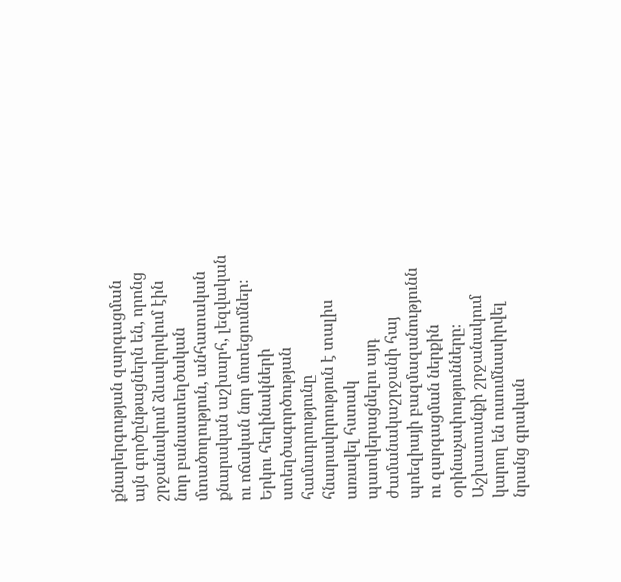քնարերգության զարգացման այն գործընթացներն են, որոնց շրջանակում ձևավորվում էին նոր բանաստեղծական մտածողություն, անհատական քնարական աշխարհ, լեզվական ու ոճական նոր մոտեցումներ։ Երկու հեղինակների ստեղծագործության համադրությունը հնարավորություն է տալիս առավել հստակ պատկերացնելու այդ ժամանակաշրջանի հայ պոեզիայի բազմազանությունն ու զարգացման ներքին օրինաչափությունները։ Աշխատանքի շրջանակում կարող են ուսումնասիրվել նրանց գրական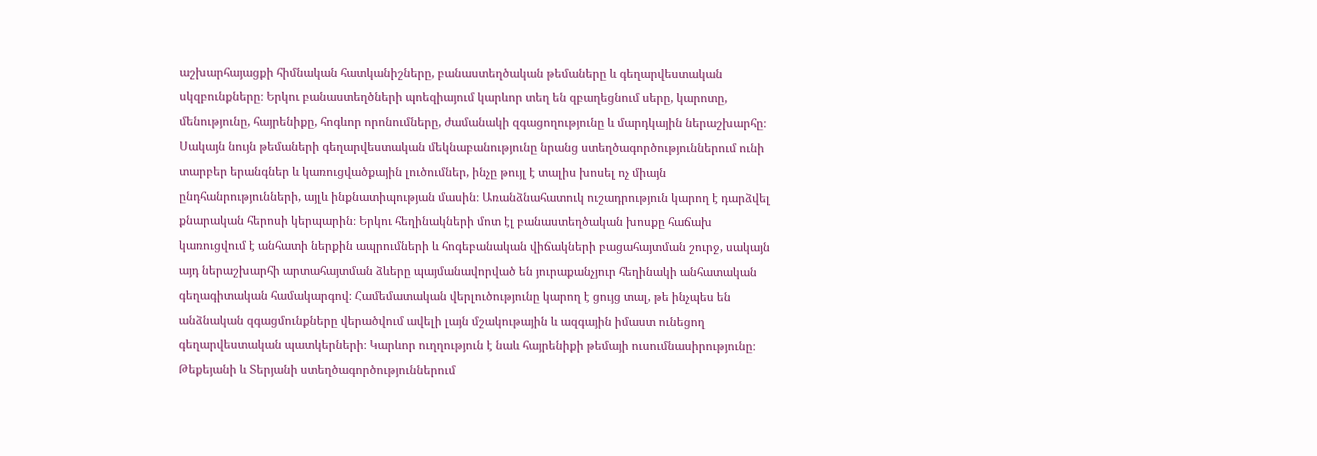աշխարհայացքի հիմնական հատկանիշները, բանաստեղծական թեմաները և գեղարվեստական սկզբունքները։ Երկու բանաստեղծների պոեզիայում կարևոր տեղ են զբաղեցնում սերը, կարոտը, մենությունը, հայրենիքը, հոգևոր որոնումները, ժամանակի զգացողությունը և մարդկային ներաշխարհը։ Սակայն նույն թեմաների գեղարվեստական մեկնաբանությունը նրանց ստեղծագործություններում ունի տարբեր երանգներ և կառուցվածքային լուծումներ, ինչը թույլ է տալիս խոսել ոչ միայն ընդհանրությունների, այլև ինքնատիպության մասին։ Առանձնահատուկ ուշադրություն կարող է դարձվել քնարական հերոսի կերպարին։ Երկու հեղինակների մոտ էլ բանաստեղծական խոսքը հաճախ կառուցվում է անհատի ներքին ապրումների և հոգեբանական վիճակների բացահայտման շուրջ, սակայն այդ ներաշխարհի արտահայտման ձևերը պայմանավորված են յուրաքանչյուր հեղինակի անհատական գեղագիտական համակարգով։ Համեմատական վերլուծությունը կարող է ցույց տալ, թե ինչպես են անձնական զգացմունքները վերածվում ավելի լայն մշակութային և ազգային իմաստ ունեցող գեղարվեստական պատկերների։ Կարևոր ուղղություն է նաև հայրենիքի թեմայի ուսումնասիրությունը։ Թեքեյանի և Տերյանի ստեղծագործություններում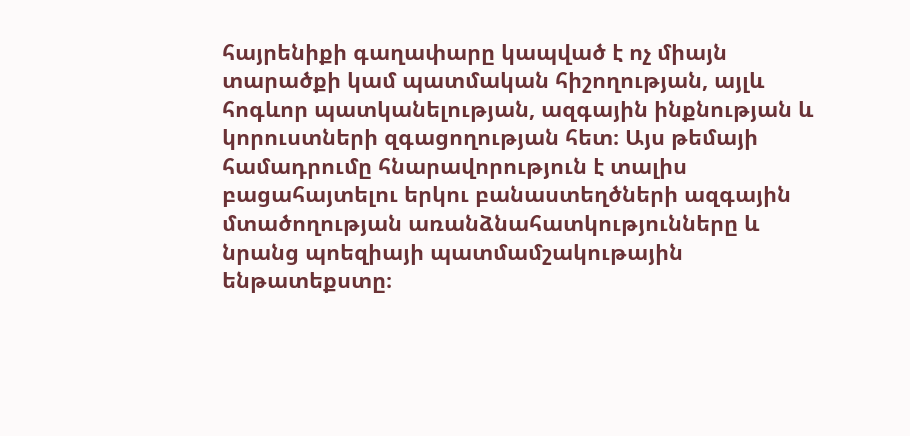հայրենիքի գաղափարը կապված է ոչ միայն տարածքի կամ պատմական հիշողության, այլև հոգևոր պատկանելության, ազգային ինքնության և կորուստների զգացողության հետ։ Այս թեմայի համադրումը հնարավորություն է տալիս բացահայտելու երկու բանաստեղծների ազգային մտածողության առանձնահատկությունները և նրանց պոեզիայի պատմամշակութային ենթատեքստը։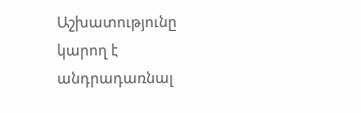Աշխատությունը կարող է անդրադառնալ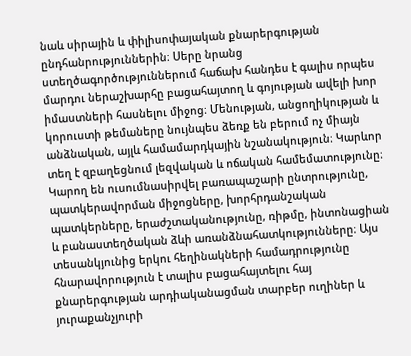նաև սիրային և փիլիսոփայական քնարերգության ընդհանրություններին։ Սերը նրանց ստեղծագործություններում հաճախ հանդես է գալիս որպես մարդու ներաշխարհը բացահայտող և գոյության ավելի խոր իմաստների հասնելու միջոց։ Մենության, անցողիկության և կորուստի թեմաները նույնպես ձեռք են բերում ոչ միայն անձնական, այլև համամարդկային նշանակություն։ Կարևոր տեղ է զբաղեցնում լեզվական և ոճական համեմատությունը։ Կարող են ուսումնասիրվել բառապաշարի ընտրությունը, պատկերավորման միջոցները, խորհրդանշական պատկերները, երաժշտականությունը, ռիթմը, ինտոնացիան և բանաստեղծական ձևի առանձնահատկությունները։ Այս տեսանկյունից երկու հեղինակների համադրությունը հնարավորություն է տալիս բացահայտելու հայ քնարերգության արդիականացման տարբեր ուղիներ և յուրաքանչյուրի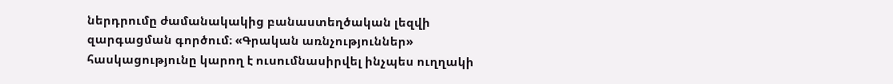ներդրումը ժամանակակից բանաստեղծական լեզվի զարգացման գործում։ «Գրական առնչություններ» հասկացությունը կարող է ուսումնասիրվել ինչպես ուղղակի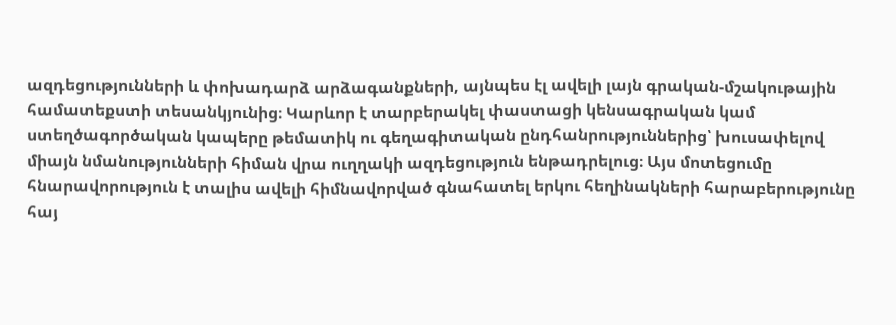ազդեցությունների և փոխադարձ արձագանքների, այնպես էլ ավելի լայն գրական-մշակութային համատեքստի տեսանկյունից։ Կարևոր է տարբերակել փաստացի կենսագրական կամ ստեղծագործական կապերը թեմատիկ ու գեղագիտական ընդհանրություններից՝ խուսափելով միայն նմանությունների հիման վրա ուղղակի ազդեցություն ենթադրելուց։ Այս մոտեցումը հնարավորություն է տալիս ավելի հիմնավորված գնահատել երկու հեղինակների հարաբերությունը հայ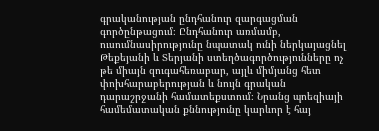գրականության ընդհանուր զարգացման գործընթացում։ Ընդհանուր առմամբ, ուսումնասիրությունը նպատակ ունի ներկայացնել Թեքեյանի և Տերյանի ստեղծագործությունները ոչ թե միայն զուգահեռաբար, այլև միմյանց հետ փոխհարաբերության և նույն գրական դարաշրջանի համատեքստում։ Նրանց պոեզիայի համեմատական քննությունը կարևոր է հայ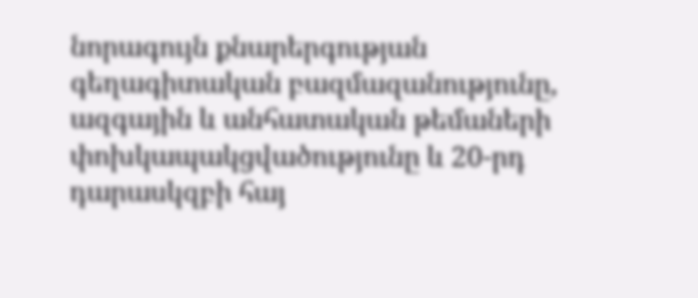նորագույն քնարերգության գեղագիտական բազմազանությունը, ազգային և անհատական թեմաների փոխկապակցվածությունը և 20-րդ դարասկզբի հայ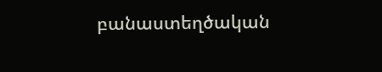բանաստեղծական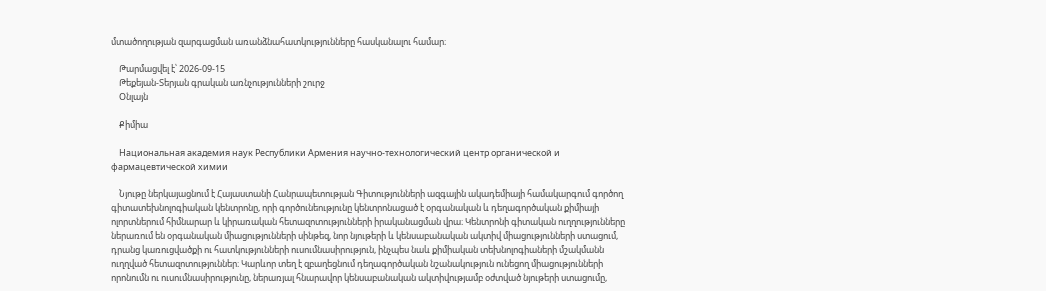մտածողության զարգացման առանձնահատկությունները հասկանալու համար։

    Թարմացվել է՝ 2026-09-15
    Թեքեյան-Տերյան գրական առնչությունների շուրջ
    Օնլայն

    Քիմիա

    Национальная академия наук Республики Армения научно-технологический центр органической и фармацевтической химии

    Նյութը ներկայացնում է Հայաստանի Հանրապետության Գիտությունների ազգային ակադեմիայի համակարգում գործող գիտատեխնոլոգիական կենտրոնը, որի գործունեությունը կենտրոնացած է օրգանական և դեղագործական քիմիայի ոլորտներում հիմնարար և կիրառական հետազոտությունների իրականացման վրա։ Կենտրոնի գիտական ուղղությունները ներառում են օրգանական միացությունների սինթեզ, նոր նյութերի և կենսաբանական ակտիվ միացությունների ստացում, դրանց կառուցվածքի ու հատկությունների ուսումնասիրություն, ինչպես նաև քիմիական տեխնոլոգիաների մշակմանն ուղղված հետազոտություններ։ Կարևոր տեղ է զբաղեցնում դեղագործական նշանակություն ունեցող միացությունների որոնումն ու ուսումնասիրությունը, ներառյալ հնարավոր կենսաբանական ակտիվությամբ օժտված նյութերի ստացումը,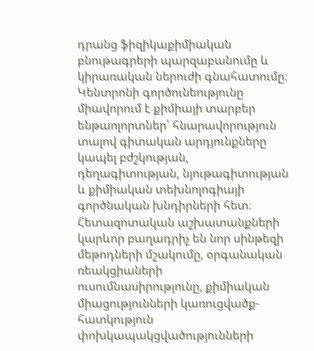դրանց ֆիզիկաքիմիական բնութագրերի պարզաբանումը և կիրառական ներուժի գնահատումը։ Կենտրոնի գործունեությունը միավորում է քիմիայի տարբեր ենթաոլորտներ՝ հնարավորություն տալով գիտական արդյունքները կապել բժշկության, դեղագիտության, նյութագիտության և քիմիական տեխնոլոգիայի գործնական խնդիրների հետ։ Հետազոտական աշխատանքների կարևոր բաղադրիչ են նոր սինթեզի մեթոդների մշակումը, օրգանական ռեակցիաների ուսումնասիրությունը, քիմիական միացությունների կառուցվածք-հատկություն փոխկապակցվածությունների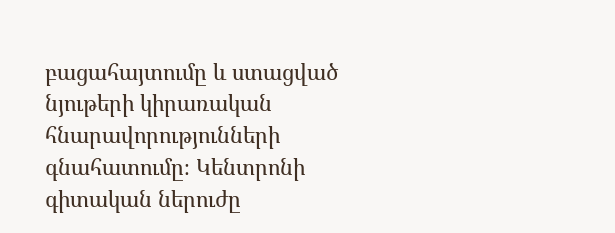բացահայտումը և ստացված նյութերի կիրառական հնարավորությունների գնահատումը։ Կենտրոնի գիտական ներուժը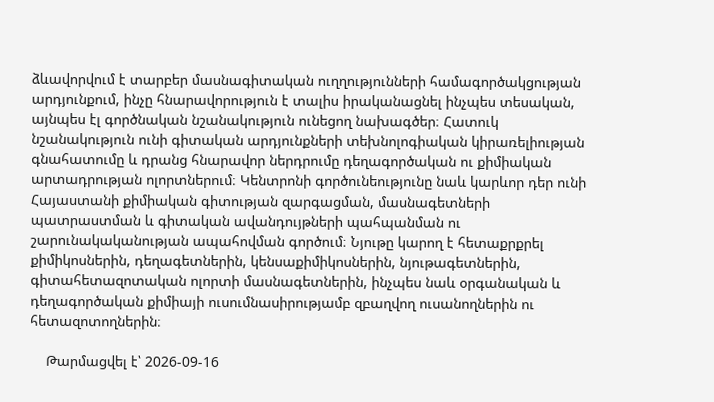ձևավորվում է տարբեր մասնագիտական ուղղությունների համագործակցության արդյունքում, ինչը հնարավորություն է տալիս իրականացնել ինչպես տեսական, այնպես էլ գործնական նշանակություն ունեցող նախագծեր։ Հատուկ նշանակություն ունի գիտական արդյունքների տեխնոլոգիական կիրառելիության գնահատումը և դրանց հնարավոր ներդրումը դեղագործական ու քիմիական արտադրության ոլորտներում։ Կենտրոնի գործունեությունը նաև կարևոր դեր ունի Հայաստանի քիմիական գիտության զարգացման, մասնագետների պատրաստման և գիտական ավանդույթների պահպանման ու շարունակականության ապահովման գործում։ Նյութը կարող է հետաքրքրել քիմիկոսներին, դեղագետներին, կենսաքիմիկոսներին, նյութագետներին, գիտահետազոտական ոլորտի մասնագետներին, ինչպես նաև օրգանական և դեղագործական քիմիայի ուսումնասիրությամբ զբաղվող ուսանողներին ու հետազոտողներին։

    Թարմացվել է՝ 2026-09-16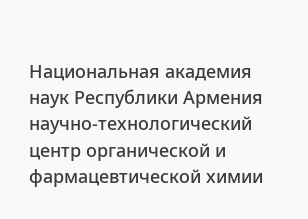Национальная академия наук Республики Армения научно-технологический центр органической и фармацевтической химии